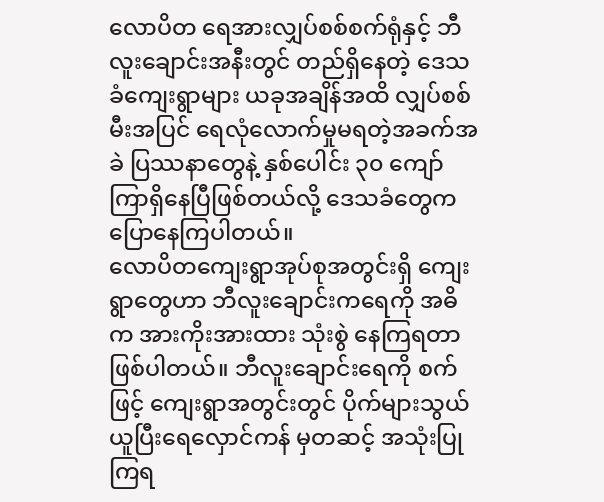လောပိတ ရေအားလျှပ်စစ်စက်ရုံနှင့် ဘီလူးချောင်းအနီးတွင် တည်ရှိနေတဲ့ ဒေသခံကျေးရွာများ ယခုအချိန်အထိ လျှပ်စစ်မီးအပြင် ရေလုံလောက်မှုမရတဲ့အခက်အခဲ ပြဿနာတွေနဲ့ နှစ်ပေါင်း ၃၀ ကျော်ကြာရှိနေပြီဖြစ်တယ်လို့ ဒေသခံတွေက ပြောနေကြပါတယ်။
လောပိတကျေးရွာအုပ်စုအတွင်းရှိ ကျေးရွာတွေဟာ ဘီလူးချောင်းကရေကို အဓိက အားကိုးအားထား သုံးစွဲ နေကြရတာဖြစ်ပါတယ်။ ဘီလူးချောင်းရေကို စက်ဖြင့် ကျေးရွာအတွင်းတွင် ပိုက်များသွယ်ယူပြီးရေလှောင်ကန် မှတဆင့် အသုံးပြုကြရ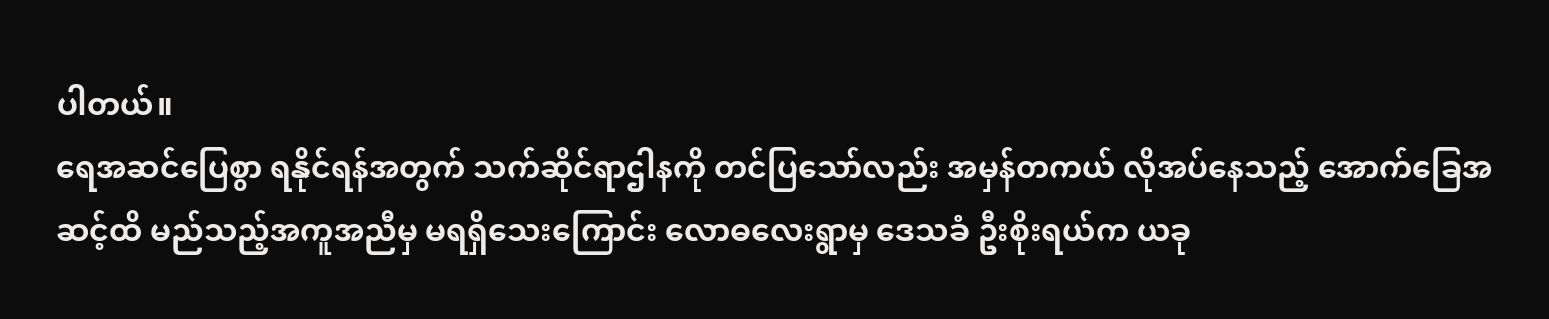ပါတယ်။
ရေအဆင်ပြေစွာ ရနိုင်ရန်အတွက် သက်ဆိုင်ရာဌါနကို တင်ပြသော်လည်း အမှန်တကယ် လိုအပ်နေသည့် အောက်ခြေအဆင့်ထိ မည်သည့်အကူအညီမှ မရရှိသေးကြောင်း လောဓလေးရွာမှ ဒေသခံ ဦးစိုးရယ်က ယခု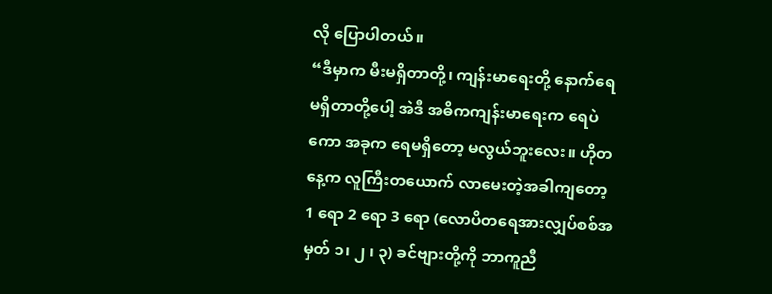လို ပြောပါတယ်။
“ဒီမှာက မီးမရှိတာတို့၊ ကျန်းမာရေးတို့ နောက်ရေမရှိတာတို့ပေါ့ အဲဒီ အဓိကကျန်းမာရေးက ရေပဲကော အခုက ရေမရှိတော့ မလွယ်ဘူးလေး။ ဟိုတနေ့က လူကြီးတယောက် လာမေးတဲ့အခါကျတော့ 1 ရော 2 ရော 3 ရော (လောပိတရေအားလျှပ်စစ်အမှတ် ၁၊ ၂ ၊ ၃) ခင်ဗျားတို့ကို ဘာကူညီ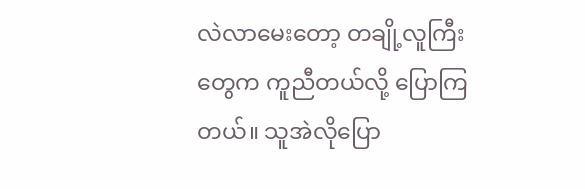လဲလာမေးတော့ တချို့လူကြီးတွေက ကူညီတယ်လို့ ပြောကြတယ်။ သူအဲလိုပြော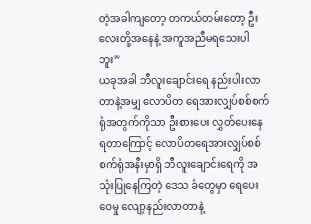တဲ့အခါကျတော့ တကယ်တမ်းတော့ ဦးလေးတို့အနေနဲ့ အကူအညီမရသေးပါဘူး”
ယခုအခါ ဘီလူးချောင်းရေ နည်းပါးလာတာနဲ့အမျှ လောပိတ ရေအားလျှပ်စစ်စက်ရုံအတွက်ကိုသာ ဦးစားပေး လွှတ်ပေးနေရတာကြောင့် လောပိတရေအားလျှပ်စစ်စက်ရုံအနီးမှာရှိ ဘီလူးချောင်းရေကို အသုံးပြုနေကြတဲ့ ဒေသ ခံတွေမှာ ရေပေးဝေမှု လျော့နည်းလာတာနဲ့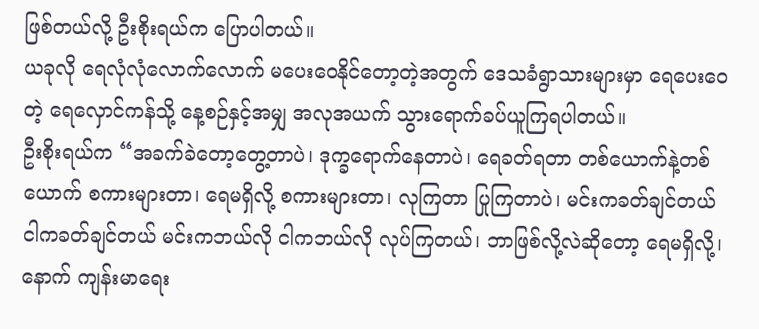ဖြစ်တယ်လို့ ဦးစိုးရယ်က ပြောပါတယ်။
ယခုလို ရေလုံလုံလောက်လောက် မပေးဝေနိုင်တော့တဲ့အတွက် ဒေသခံရွာသားများမှာ ရေပေးဝေတဲ့ ရေလှောင်ကန်သို့ နေ့စဉ်နှင့်အမျှ အလုအယက် သွားရောက်ခပ်ယူကြရပါတယ်။
ဦးစိုးရယ်က “အခက်ခဲတော့တွေ့တာပဲ၊ ဒုက္ခရောက်နေတာပဲ၊ ရေခတ်ရတာ တစ်ယောက်နဲ့တစ်ယောက် စကားများတာ၊ ရေမရှိလို့ စကားများတာ၊ လုကြတာ ပြုကြတာပဲ၊ မင်းကခတ်ချင်တယ် ငါကခတ်ချင်တယ် မင်းကဘယ်လို ငါကဘယ်လို လုပ်ကြတယ်၊ ဘာဖြစ်လို့လဲဆိုတော့ ရေမရှိလို့၊ နောက် ကျန်းမာရေး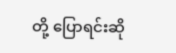တို့ ပြောရင်းဆို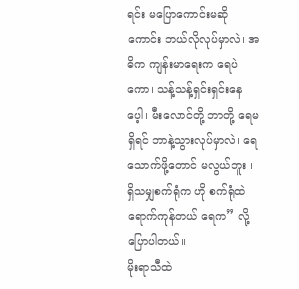ရင်း မပြောကောင်းမဆိုကောင်း ဘယ်လိုလုပ်မှာလဲ၊ အဓိက ကျန်းမာရေးက ရေပဲကော၊ သန့်သန့်ရှင်းရှင်းနေပေ့ါ၊ မီးလောင်တို့ ဘာတို့ ရေမရှိရင် ဘာနဲ့သွားလုပ်မှာလဲ၊ ရေသောက်ဖို့တောင် မလွယ်ဘူး ၊ ရှိသမျှစက်ရုံက ဟို စက်ရုံထဲရောက်ကုန်တယ် ရေက” လို့ ပြောပါတယ်။
မိုးရာသီထဲ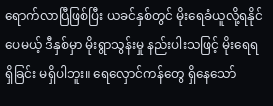ရောက်လာပြီဖြစ်ပြီး ယခင်နှစ်တွင် မိုးရေခံယူလို့ရနိုင်ပေမယ့် ဒီနှစ်မှာ မိုးရွာသွန်းမှု နည်းပါးသဖြင့် မိုးရေရရှိခြင်း မရှိပါဘူး။ ရေလှောင်ကန်တွေ ရှိနေသော်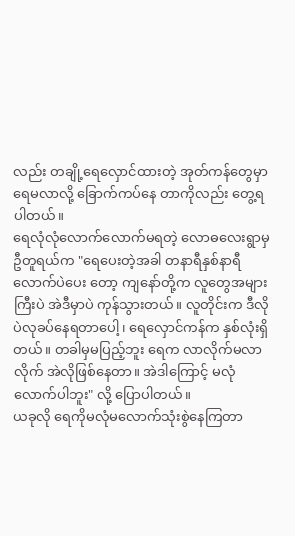လည်း တချို့ရေလှောင်ထားတဲ့ အုတ်ကန်တွေမှာ ရေမလာလို့ ခြောက်ကပ်နေ တာကိုလည်း တွေ့ရပါတယ်။
ရေလုံလုံလောက်လောက်မရတဲ့ လောဓလေးရွာမှ ဦတူရယ်က "ရေပေးတဲ့အခါ တနာရီနှစ်နာရီလောက်ပဲပေး တော့ ကျနော်တို့က လူတွေအများကြီးပဲ အဲဒီမှာပဲ ကုန်သွားတယ်။ လူတိုင်းက ဒီလိုပဲလုခပ်နေရတာပေါ့၊ ရေလှောင်ကန်က နှစ်လုံးရှိတယ်။ တခါမှမပြည့်ဘူး ရေက လာလိုက်မလာလိုက် အဲလိုဖြစ်နေတာ။ အဲဒါကြောင့် မလုံလောက်ပါဘူး" လို့ ပြောပါတယ်။
ယခုလို ရေကိုမလုံမလောက်သုံးစွဲနေကြတာ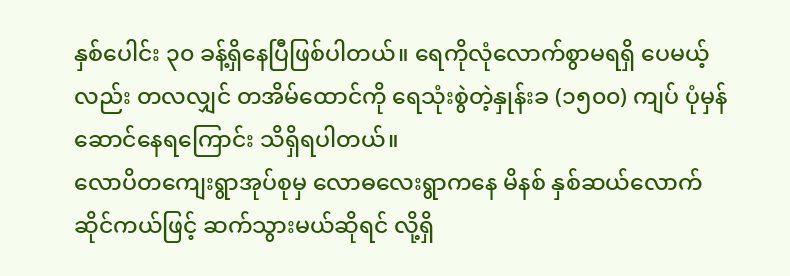နှစ်ပေါင်း ၃၀ ခန့်ရှိနေပြီဖြစ်ပါတယ်။ ရေကိုလုံလောက်စွာမရရှိ ပေမယ့်လည်း တလလျှင် တအိမ်ထောင်ကို ရေသုံးစွဲတဲ့နှုန်းခ (၁၅၀၀) ကျပ် ပုံမှန်ဆောင်နေရကြောင်း သိရှိရပါတယ်။
လောပိတကျေးရွာအုပ်စုမှ လောဓလေးရွာကနေ မိနစ် နှစ်ဆယ်လောက် ဆိုင်ကယ်ဖြင့် ဆက်သွားမယ်ဆိုရင် လို့ရှိ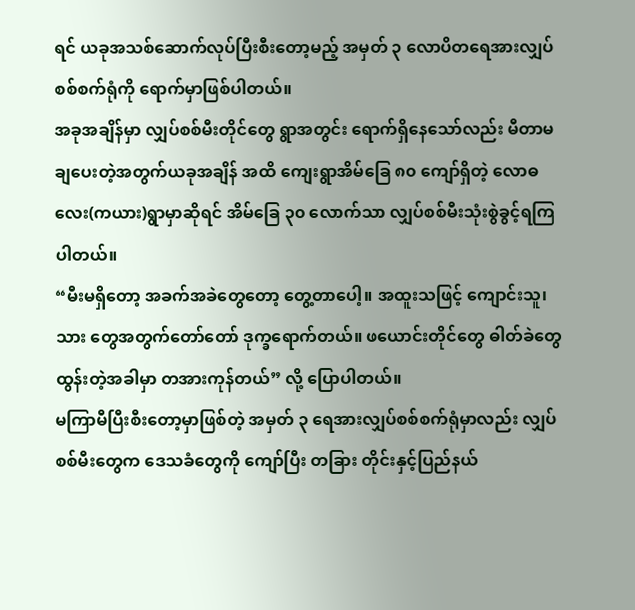ရင် ယခုအသစ်ဆောက်လုပ်ပြီးစီးတော့မည့် အမှတ် ၃ လောပိတရေအားလျှပ်စစ်စက်ရုံကို ရောက်မှာဖြစ်ပါတယ်။
အခုအချိန်မှာ လျှပ်စစ်မီးတိုင်တွေ ရွာအတွင်း ရောက်ရှိနေသော်လည်း မီတာမချပေးတဲ့အတွက်ယခုအချိန် အထိ ကျေးရွာအိမ်ခြေ ၈၀ ကျော်ရှိတဲ့ လောဓလေး(ကယား)ရွာမှာဆိုရင် အိမ်ခြေ ၃၀ လောက်သာ လျှပ်စစ်မီးသုံးစွဲခွင့်ရကြပါတယ်။
“မီးမရှိတော့ အခက်အခဲတွေတော့ တွေ့တာပေါ့။ အထူးသဖြင့် ကျောင်းသူ၊သား တွေအတွက်တော်တော် ဒုက္ခရောက်တယ်။ ဖယောင်းတိုင်တွေ ဓါတ်ခဲတွေ ထွန်းတဲ့အခါမှာ တအားကုန်တယ်” လို့ ပြောပါတယ်။
မကြာမီပြီးစီးတော့မှာဖြစ်တဲ့ အမှတ် ၃ ရေအားလျှပ်စစ်စက်ရုံမှာလည်း လျှပ်စစ်မီးတွေက ဒေသခံတွေကို ကျော်ပြီး တခြား တိုင်းနှင့်ပြည်နယ်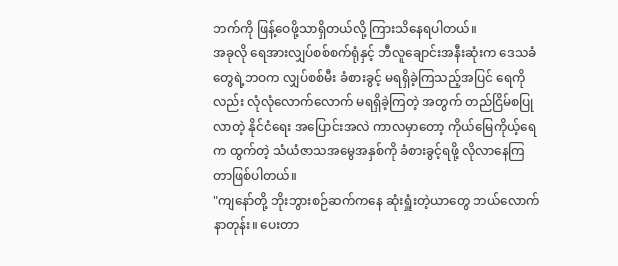ဘက်ကို ဖြန့်ဝေဖို့သာရှိတယ်လို့ ကြားသိနေရပါတယ်။
အခုလို ရေအားလျှပ်စစ်စက်ရုံနှင့် ဘီလူချောင်းအနီးဆုံးက ဒေသခံတွေရဲ့ဘဝက လျှပ်စစ်မီး ခံစားခွင့် မရရှိခဲ့ကြသည့်အပြင် ရေကိုလည်း လုံလုံလောက်လောက် မရရှိခဲ့ကြတဲ့ အတွက် တည်ငြိမ်စပြုလာတဲ့ နိုင်ငံရေး အပြောင်းအလဲ ကာလမှာတော့ ကိုယ်မြေကိုယ့်ရေက ထွက်တဲ့ သံယံဇာသအမွေအနှစ်ကို ခံစားခွင့်ရဖို့ လိုလာနေကြတာဖြစ်ပါတယ်။
"ကျနော်တို့ ဘိုးဘွားစဉ်ဆက်ကနေ ဆုံးရှူံးတဲ့ယာတွေ ဘယ်လောက်နာတုန်း။ ပေးတာ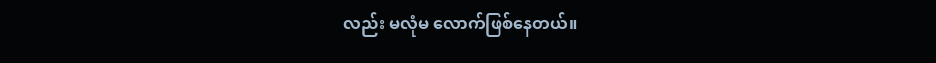လည်း မလုံမ လောက်ဖြစ်နေတယ်။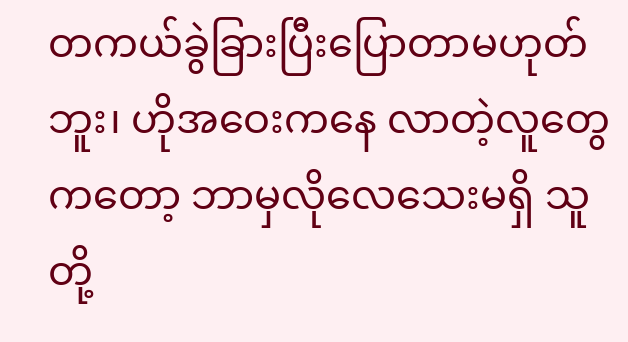တကယ်ခွဲခြားပြီးပြောတာမဟုတ်ဘူး၊ ဟိုအဝေးကနေ လာတဲ့လူတွေကတော့ ဘာမှလိုလေသေးမရှိ သူတို့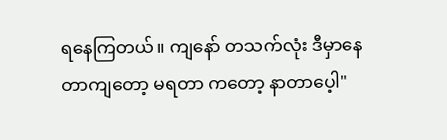ရနေကြတယ်။ ကျနော် တသက်လုံး ဒီမှာနေတာကျတော့ မရတာ ကတော့ နာတာပေ့ါ"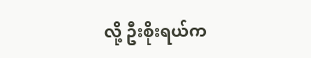လို့ ဦးစိုးရယ်က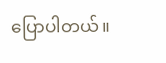ပြောပါတယ်။